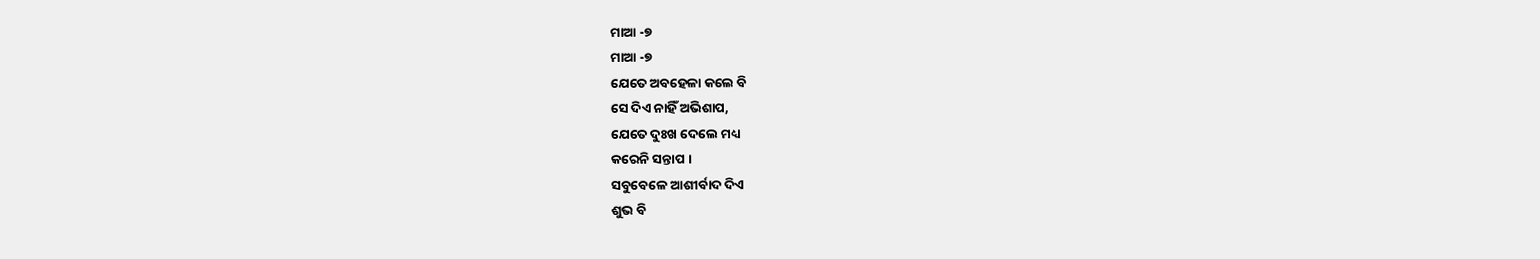ମାଆ -୭
ମାଆ -୭
ଯେତେ ଅବହେଳା କଲେ ବି
ସେ ଦିଏ ନାହିଁ ଅଭିଶାପ,
ଯେତେ ଦୁଃଖ ଦେଲେ ମଧ୍ୟ
କରେନି ସନ୍ତାପ ।
ସବୁବେଳେ ଆଶୀର୍ବାଦ ଦିଏ
ଶୁଭ ବି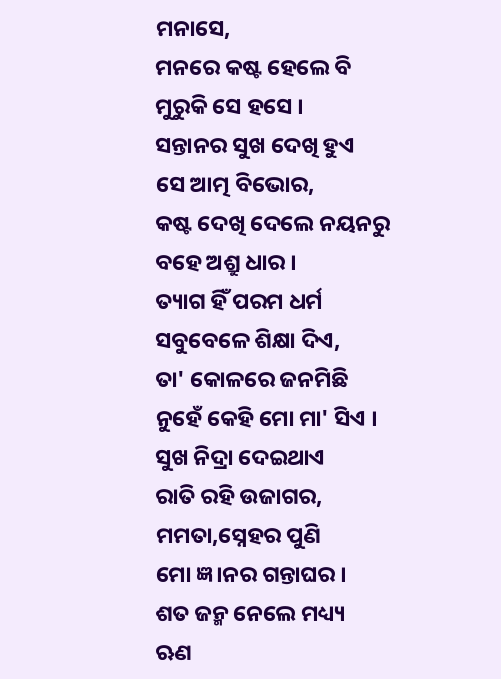ମନାସେ,
ମନରେ କଷ୍ଟ ହେଲେ ବି
ମୁରୁକି ସେ ହସେ ।
ସନ୍ତାନର ସୁଖ ଦେଖି ହୁଏ
ସେ ଆତ୍ମ ବିଭୋର,
କଷ୍ଟ ଦେଖି ଦେଲେ ନୟନରୁ
ବହେ ଅଶ୍ରୁ ଧାର ।
ତ୍ୟାଗ ହିଁ ପରମ ଧର୍ମ
ସବୁବେଳେ ଶିକ୍ଷା ଦିଏ,
ତା' କୋଳରେ ଜନମିଛି
ନୁହେଁ କେହି ମୋ ମା' ସିଏ ।
ସୁଖ ନିଦ୍ରା ଦେଇଥାଏ
ରାତି ରହି ଉଜାଗର,
ମମତା,ସ୍ନେହର ପୁଣି
ମୋ ଜ୍ଞ।ନର ଗନ୍ତାଘର ।
ଶତ ଜନ୍ମ ନେଲେ ମଧ୍ୟ୍ୟ
ଋଣ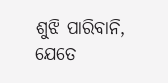ଶୁଝି ପାରିବାନି,
ଯେତେ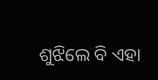ଶୁଝିଲେ ବି ଏହା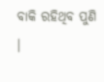ବାକି ରହିଥିବ ପୁଣି ।